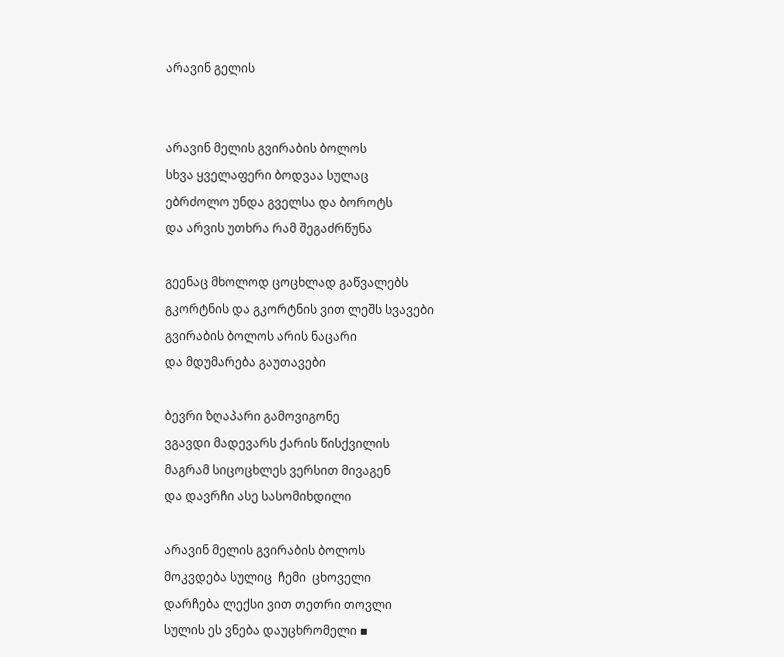არავინ გელის


არავინ მელის გვირაბის ბოლოს
სხვა ყველაფერი ბოდვაა სულაც
ებრძოლო უნდა გველსა და ბოროტს
და არვის უთხრა რამ შეგაძრწუნა

გეენაც მხოლოდ ცოცხლად გაწვალებს
გკორტნის და გკორტნის ვით ლეშს სვავები
გვირაბის ბოლოს არის ნაცარი
და მდუმარება გაუთავები

ბევრი ზღაპარი გამოვიგონე
ვგავდი მადევარს ქარის წისქვილის
მაგრამ სიცოცხლეს ვერსით მივაგენ
და დავრჩი ასე სასომიხდილი

არავინ მელის გვირაბის ბოლოს
მოკვდება სულიც  ჩემი  ცხოველი
დარჩება ლექსი ვით თეთრი თოვლი
სულის ეს ვნება დაუცხრომელი ▪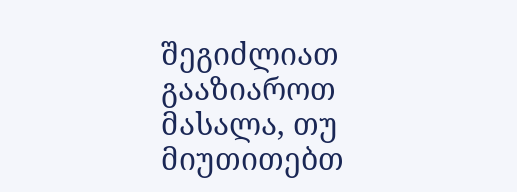შეგიძლიათ გააზიაროთ მასალა, თუ მიუთითებთ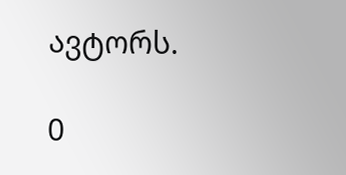ავტორს.

0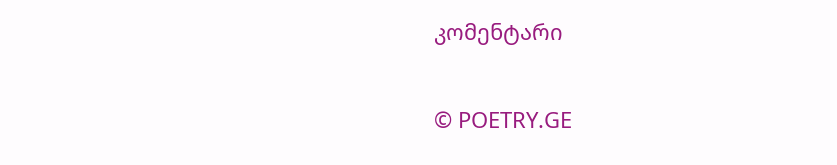კომენტარი

© POETRY.GE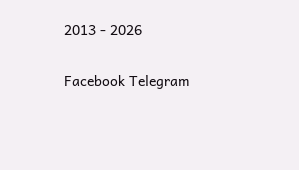2013 - 2026

Facebook Telegram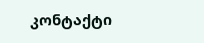კონტაქტი